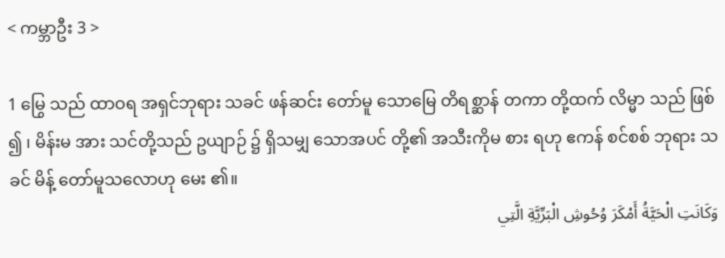< ကမ္ဘာဦး 3 >

1 မြွေ သည် ထာဝရ အရှင်ဘုရား သခင် ဖန်ဆင်း တော်မူ သောမြေ တိရစ္ဆာန် တကာ တို့ထက် လိမ္မာ သည် ဖြစ် ၍ ၊ မိန်းမ အား သင်တို့သည် ဥယျာဉ် ၌ ရှိသမျှ သောအပင် တို့၏ အသီးကိုမ စား ရဟု ဧကန် စင်စစ် ဘုရား သခင် မိန့် တော်မူသလောဟု မေး ၏။
وَكَانَتِ الْحَيَّةُ أَمْكَرَ وُحُوشِ الْبَرِّيَّةِ الَّتِي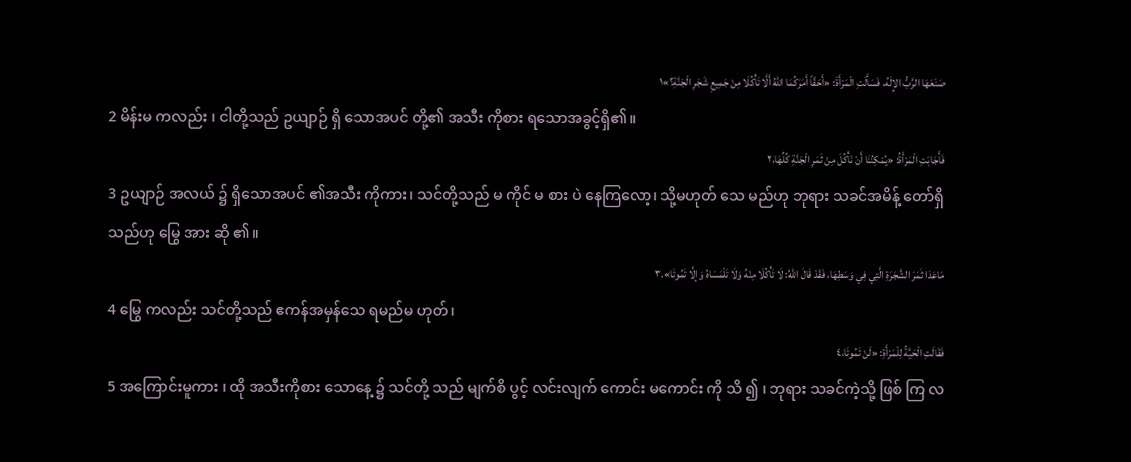صَنَعَهَا الرَّبُّ الإِلَهُ، فَسَأَلَتِ الْمَرْأَةَ: «أَحَقّاً أَمَرَكُمَا اللهُ أَلَّا تَأْكُلَا مِنْ جَمِيعِ شَجَرِ الْجَنَّةِ؟»١
2 မိန်းမ ကလည်း ၊ ငါတို့သည် ဥယျာဉ် ရှိ သောအပင် တို့၏ အသီး ကိုစား ရသောအခွင့်ရှိ၏။
فَأَجَابَتِ الْمَرْأَةُ: «يُمْكِنُنَا أَنْ نَأْكُلَ مِنْ ثَمَرِ الْجَنَّةِ كُلِّهَا،٢
3 ဥယျာဉ် အလယ် ၌ ရှိသောအပင် ၏အသီး ကိုကား၊ သင်တို့သည် မ ကိုင် မ စား ပဲ နေကြလော့၊ သို့မဟုတ် သေ မည်ဟု ဘုရား သခင်အမိန့် တော်ရှိသည်ဟု မြွေ အား ဆို ၏။
مَاعَدَا ثَمَرَ الشَّجَرَةِ الَّتِي فِي وَسَطِهَا، فَقَدْ قَالَ اللهُ: لَا تَأْكُلَا مِنْهُ وَلَا تَلْمَسَاهُ وَإلَّا تَمُوتَا».٣
4 မြွေ ကလည်း သင်တို့သည် ဧကန်အမှန်သေ ရမည်မ ဟုတ်၊
فَقَالَتِ الْحَيَّةُ لِلْمَرْأَةِ: «لَنْ تَمُوتَا،٤
5 အကြောင်းမူကား ၊ ထို အသီးကိုစား သောနေ့ ၌ သင်တို့ သည် မျက်စိ ပွင့် လင်းလျက် ကောင်း မကောင်း ကို သိ ၍ ၊ ဘုရား သခင်ကဲ့သို့ ဖြစ် ကြ လ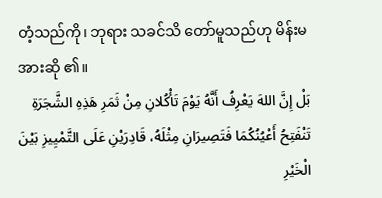တံ့သည်ကို၊ ဘုရား သခင်သိ တော်မူသည်ဟု မိန်းမ အားဆို ၏။
بَلْ إِنَّ اللهَ يَعْرِفُ أَنَّهُ يَوْمَ تَأْكُلانِ مِنْ ثَمَرِ هَذِهِ الشَّجَرَةِ تَنْفَتِحُ أَعْيُنُكُمَا فَتَصِيرَانِ مِثْلَهُ، قَادِرَيْنِ عَلَى التَّمْيِيزِ بَيْنَ الْخَيْرِ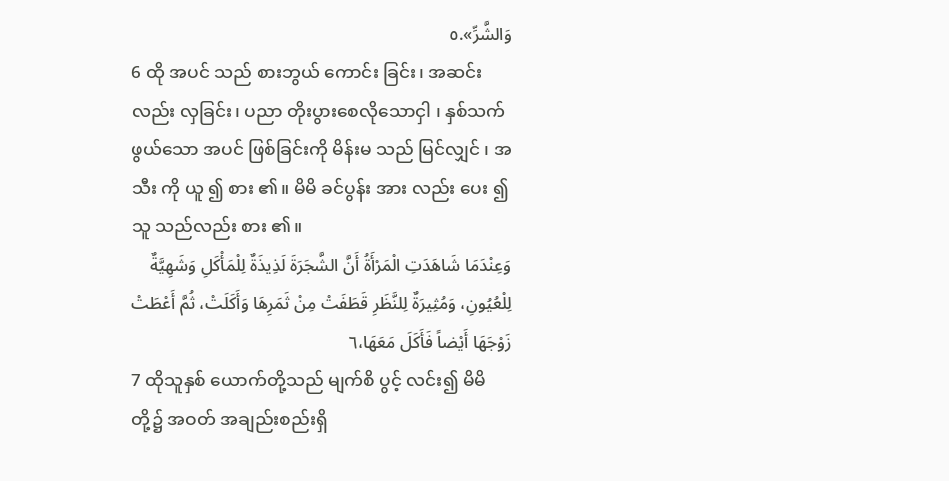وَالشَّرِّ».٥
6 ထို အပင် သည် စားဘွယ် ကောင်း ခြင်း၊ အဆင်း လည်း လှခြင်း၊ ပညာ တိုးပွားစေလိုသောငှါ ၊ နှစ်သက် ဖွယ်သော အပင် ဖြစ်ခြင်းကို မိန်းမ သည် မြင်လျှင် ၊ အသီး ကို ယူ ၍ စား ၏။ မိမိ ခင်ပွန်း အား လည်း ပေး ၍ သူ သည်လည်း စား ၏။
وَعِنْدَمَا شَاهَدَتِ الْمَرْأَةُ أَنَّ الشَّجَرَةَ لَذِيذَةٌ لِلْمَأْكَلِ وَشَهِيَّةٌ لِلْعُيُونِ، وَمُثِيرَةٌ لِلنَّظَرِ قَطَفَتْ مِنْ ثَمَرِهَا وَأَكَلَتْ، ثُمَّ أَعْطَتْ زَوْجَهَا أَيْضاً فَأَكَلَ مَعَهَا،٦
7 ထိုသူနှစ် ယောက်တို့သည် မျက်စိ ပွင့် လင်း၍ မိမိ တို့၌ အဝတ် အချည်းစည်းရှိ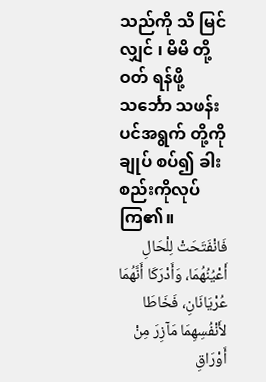သည်ကို သိ မြင်လျှင် ၊ မိမိ တို့ ဝတ် ရန်ဖို့ သင်္ဘော သဖန်းပင်အရွက် တို့ကို ချုပ် စပ်၍ ခါးစည်းကိုလုပ် ကြ၏။
فَانْفَتَحَتْ لِلْحَالِ أَعْيُنُهُمَا، وَأَدْرَكَا أَنَّهُمَا عُرْيَانَانِ، فَخَاطَا لأَنْفُسِهِمَا مَآزِرَ مِنْ أَوْرَاقِ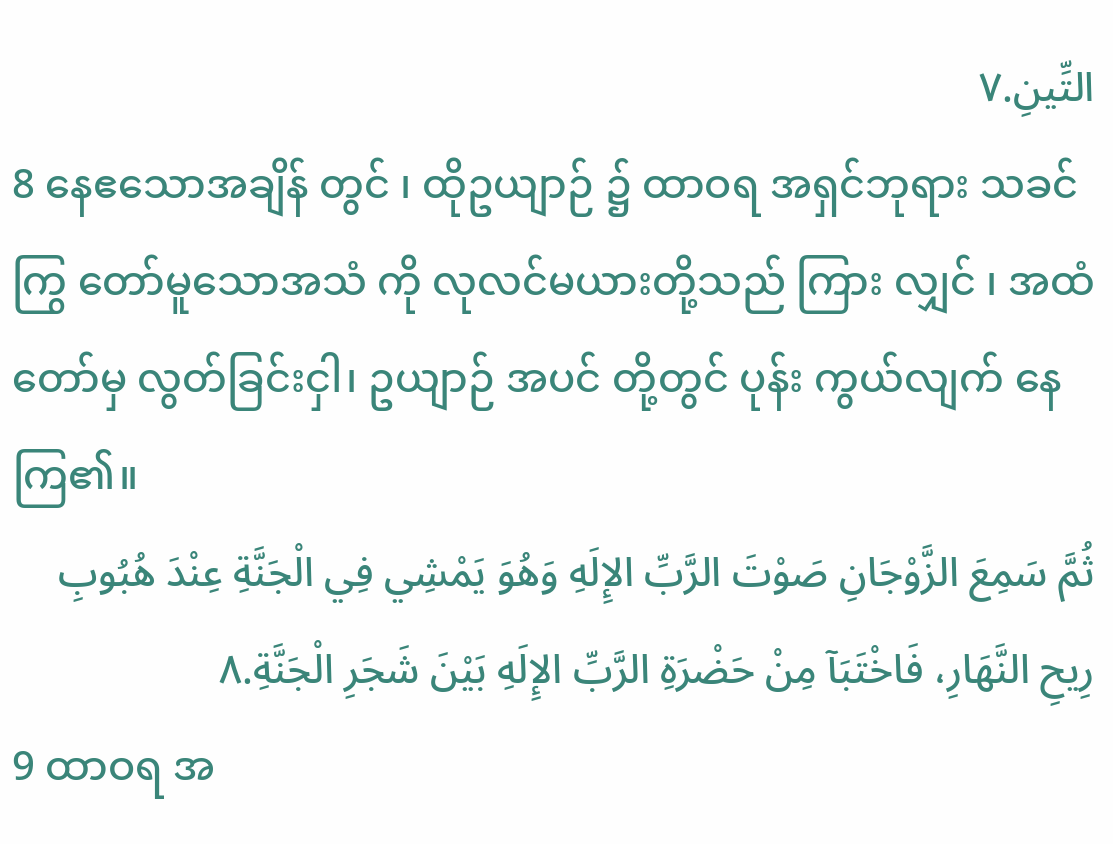التِّينِ.٧
8 နေဧသောအချိန် တွင် ၊ ထိုဥယျာဉ် ၌ ထာဝရ အရှင်ဘုရား သခင်ကြွ တော်မူသောအသံ ကို လုလင်မယားတို့သည် ကြား လျှင် ၊ အထံတော်မှ လွတ်ခြင်းငှါ၊ ဥယျာဉ် အပင် တို့တွင် ပုန်း ကွယ်လျက် နေကြ၏။
ثُمَّ سَمِعَ الزَّوْجَانِ صَوْتَ الرَّبِّ الإِلَهِ وَهُوَ يَمْشِي فِي الْجَنَّةِ عِنْدَ هُبُوبِ رِيحِ النَّهَارِ، فَاخْتَبَآ مِنْ حَضْرَةِ الرَّبِّ الإِلَهِ بَيْنَ شَجَرِ الْجَنَّةِ.٨
9 ထာဝရ အ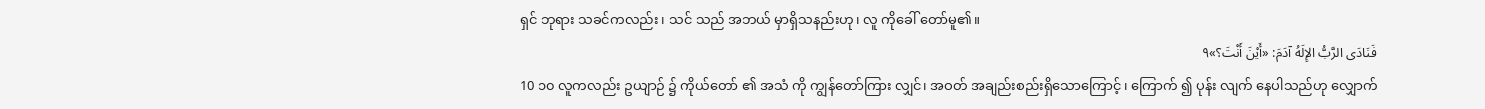ရှင် ဘုရား သခင်ကလည်း ၊ သင် သည် အဘယ် မှာရှိသနည်းဟု၊ လူ ကိုခေါ် တော်မူ၏။
فَنَادَى الرَّبُّ الإِلَهُ آدَمَ: «أَيْنَ أَنْتَ؟»٩
10 ၁၀ လူကလည်း ဥယျာဉ် ၌ ကိုယ်တော် ၏ အသံ ကို ကျွန်တော်ကြား လျှင်၊ အဝတ် အချည်းစည်းရှိသောကြောင့် ၊ ကြောက် ၍ ပုန်း လျက် နေပါသည်ဟု လျှောက်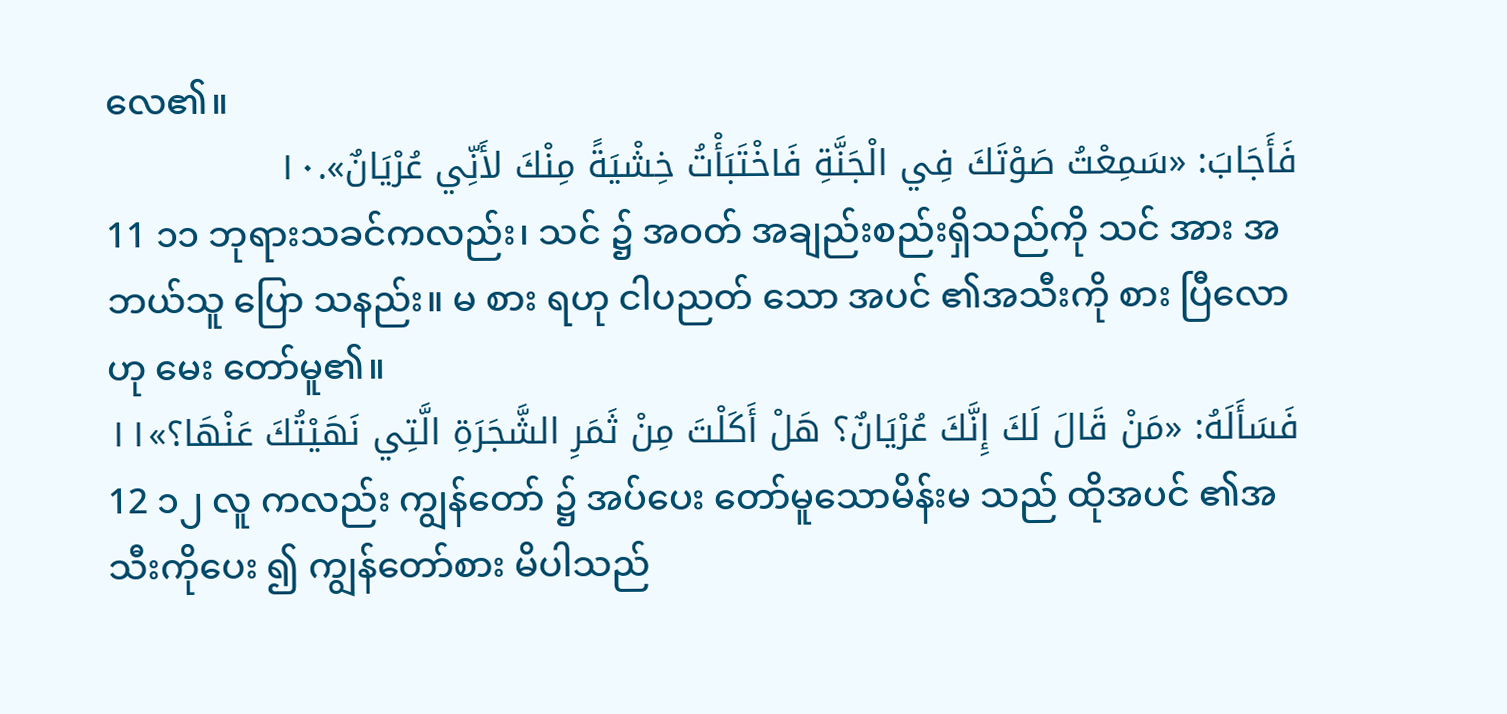လေ၏။
فَأَجَابَ: «سَمِعْتُ صَوْتَكَ فِي الْجَنَّةِ فَاخْتَبَأْتُ خِشْيَةً مِنْكَ لأَنِّي عُرْيَانٌ».١٠
11 ၁၁ ဘုရားသခင်ကလည်း၊ သင် ၌ အဝတ် အချည်းစည်းရှိသည်ကို သင် အား အဘယ်သူ ပြော သနည်း။ မ စား ရဟု ငါပညတ် သော အပင် ၏အသီးကို စား ပြီလောဟု မေး တော်မူ၏။
فَسَأَلَهُ: «مَنْ قَالَ لَكَ إِنَّكَ عُرْيَانٌ؟ هَلْ أَكَلْتَ مِنْ ثَمَرِ الشَّجَرَةِ الَّتِي نَهَيْتُكَ عَنْهَا؟»١١
12 ၁၂ လူ ကလည်း ကျွန်တော် ၌ အပ်ပေး တော်မူသောမိန်းမ သည် ထိုအပင် ၏အသီးကိုပေး ၍ ကျွန်တော်စား မိပါသည်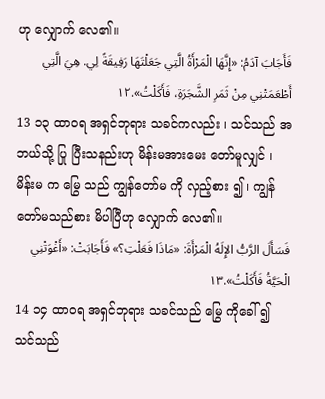ဟု လျှောက် လေ၏။
فَأَجَابَ آدَمُ: «إِنَّهَا الْمَرْأَةُ الَّتِي جَعَلْتَهَا رَفِيقَةً لِي. هِيَ الَّتِي أَطْعَمَتْنِي مِنْ ثَمَرِ الشَّجَرَةِ، فَأَكَلْتُ».١٢
13 ၁၃ ထာဝရ အရှင်ဘုရား သခင်ကလည်း ၊ သင်သည် အဘယ်သို့ ပြု ပြီးသနည်းဟု မိန်းမအားမေး တော်မူလျှင် ၊ မိန်းမ က မြွေ သည် ကျွန်တော်မ ကို လှည့်စား ၍ ၊ ကျွန်တော်မသည်စား မိပါပြီဟု လျှောက် လေ၏။
فَسَأَلَ الرَّبُّ الإِلَهُ الْمَرْأَةَ: «مَاذَا فَعَلْتِ؟» فَأَجَابَتْ: «أَغْوَتْنِي الْحَيَّةُ فَأَكَلْتُ».١٣
14 ၁၄ ထာဝရ အရှင်ဘုရား သခင်သည် မြွေ ကိုခေါ် ၍ သင်သည်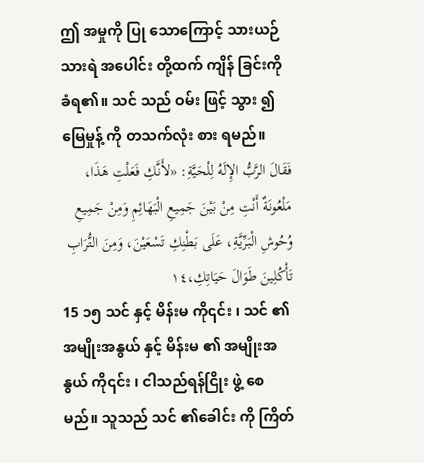ဤ အမှုကို ပြု သောကြောင့် သားယဉ် သားရဲ အပေါင်း တို့ထက် ကျိန် ခြင်းကို ခံရ၏။ သင် သည် ဝမ်း ဖြင့် သွား ၍ မြေမှုန့် ကို တသက်လုံး စား ရမည်။
فَقَالَ الرَّبُّ الإِلَهُ لِلْحَيَّةِ: «لأَنَّكِ فَعَلْتِ هَذَا، مَلْعُونَةٌ أَنْتِ مِنْ بَيْنَ جَمِيعِ الْبَهَائِمِ وَمِنْ جَمِيعِ وُحُوشِ الْبَرِّيَّةِ، عَلَى بَطْنِكِ تَسْعَيْنَ، وَمِنَ التُّرَابِ تَأْكُلِينَ طَوَالَ حَيَاتِكِ،١٤
15 ၁၅ သင် နှင့် မိန်းမ ကို၎င်း ၊ သင် ၏အမျိုးအနွယ် နှင့် မိန်းမ ၏ အမျိုးအနွယ် ကို၎င်း ၊ ငါသည်ရန်ငြိုး ဖွဲ့ စေမည်။ သူသည် သင် ၏ခေါင်း ကို ကြိတ်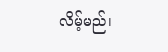လိမ့်မည်၊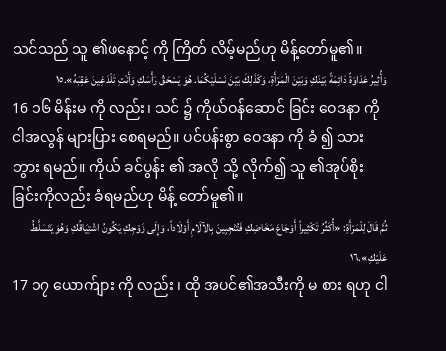သင်သည် သူ ၏ဖနောင့် ကို ကြိတ် လိမ့်မည်ဟု မိန့်တော်မူ၏။
وَأُثِيرُ عَدَاوَةً دَائِمَةً بَيْنَكِ وَبَيْنَ الْمَرْأَةِ، وَكَذَلِكَ بَيْنَ نَسْلَيْكُمَا. هُوَ يَسْحَقُ رَأْسَكِ وَأَنْتِ تَلْدَغِينَ عَقِبَهُ».١٥
16 ၁၆ မိန်းမ ကို လည်း၊ သင် ၌ ကိုယ်ဝန်ဆောင် ခြင်း ဝေဒနာ ကို ငါအလွန် များပြား စေရမည်။ ပင်ပန်းစွာ ဝေဒနာ ကို ခံ ၍ သား ဘွား ရမည်။ ကိုယ် ခင်ပွန်း ၏ အလို သို့ လိုက်၍ သူ ၏အုပ်စိုး ခြင်းကိုလည်း ခံရမည်ဟု မိန့် တော်မူ၏။
ثُمَّ قَالَ لِلْمَرْأَةِ: «أُكَثِّرُ تَكْثِيراً أَوْجَاعَ مَخَاضِكِ فَتُنْجِبِينَ بِالآلَامِ أَوْلَاداً، وَإِلَى زَوْجِكِ يَكُونُ اشْتِيَاقُكِ وَهُوَ يَتَسَلَّطُ عَلَيْكِ».١٦
17 ၁၇ ယောက်ျား ကို လည်း ၊ ထို အပင်၏အသီးကို မ စား ရဟု ငါ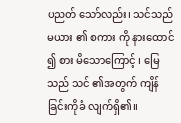ပညတ် သော်လည်း၊ သင်သည်မယား ၏ စကား ကို နားထောင် ၍ စား မိသောကြောင့် ၊ မြေ သည် သင် ၏အတွက် ကျိန် ခြင်းကိုခံ လျက်ရှိ၏။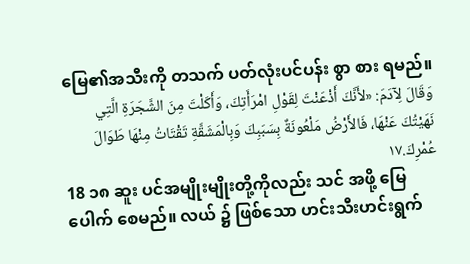မြေ၏အသီးကို တသက် ပတ်လုံးပင်ပန်း စွာ စား ရမည်။
وَقَالَ لِآدَمَ: «لأَنَّكَ أَذْعَنْتَ لِقَوْلِ امْرَأَتِكَ، وَأَكَلْتَ مِنَ الشَّجَرَةِ الَّتِي نَهَيْتُكَ عَنْهَا، فَالأَرْضُ مَلْعُونَةٌ بِسَبَبِكَ وَبِالْمَشَقَّةِ تَقْتَاتُ مِنْهَا طَوَالَ عُمْرِكَ.١٧
18 ၁၈ ဆူး ပင်အမျိုးမျိုးတို့ကိုလည်း သင် အဖို့ မြေပေါက် စေမည်။ လယ် ၌ ဖြစ်သော ဟင်းသီးဟင်းရွက်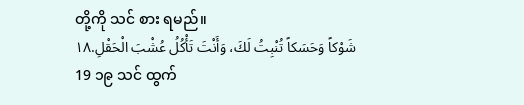တို့ကို သင် စား ရမည်။
شَوْكاً وَحَسَكاً تُنْبِتُ لَكَ، وَأَنْتَ تَأْكُلُ عُشْبَ الْحَقْلِ.١٨
19 ၁၉ သင် ထွက်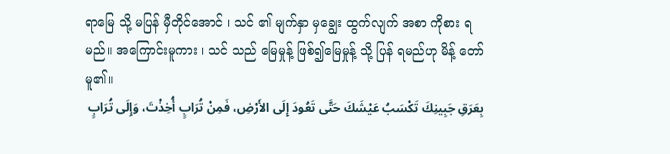ရာမြေ သို့ မပြန် မှီတိုင်အောင် ၊ သင် ၏ မျက်နှာ မှချွေး ထွက်လျက် အစာ ကိုစား ရမည်။ အကြောင်းမူကား ၊ သင် သည် မြေမှုန့် ဖြစ်၍မြေမှုန့် သို့ ပြန် ရမည်ဟု မိန့် တော်မူ၏။
بِعَرَقِ جَبِينِكَ تَكْسَبُ عَيْشَكَ حَتَّى تَعُودَ إِلَى الأَرْضِ، فَمِنْ تُرَابٍ أُخِذْتَ، وَإِلَى تُرَابٍ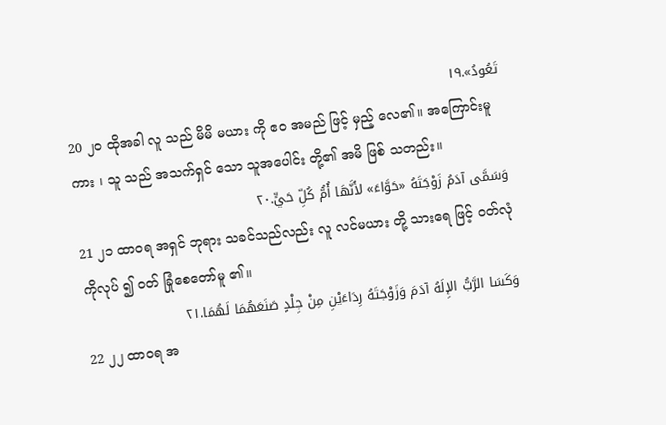تَعُودُ».١٩
20 ၂၀ ထိုအခါ လူ သည် မိမိ မယား ကို ဧဝ အမည် ဖြင့် မှည့် လေ၏။ အကြောင်းမူကား ၊ သူ သည် အသက်ရှင် သော သူအပေါင်း တို့၏ အမိ ဖြစ် သတည်း။
وَسَمَّى آدَمُ زَوْجَتَهُ «حَوَّاءَ» لأَنَّهَا أُمُّ كُلِّ حَيٍّ.٢٠
21 ၂၁ ထာဝရ အရှင် ဘုရား သခင်သည်လည်း လူ လင်မယား တို့ သားရေ ဖြင့် ဝတ်လုံ ကိုလုပ် ၍ ဝတ် ခြုံစေတော်မူ ၏။
وَكَسَا الرَّبُّ الإِلَهُ آدَمَ وَزَوْجَتَهُ رِدَاءَيْنِ مِنْ جِلْدٍ صَنَعَهُمَا لَهُمَا.٢١
22 ၂၂ ထာဝရ အ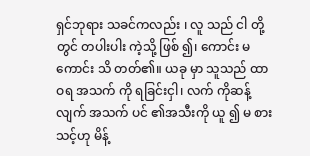ရှင်ဘုရား သခင်ကလည်း ၊ လူ သည် ငါ တို့တွင် တပါးပါး ကဲ့သို့ ဖြစ် ၍၊ ကောင်း မကောင်း သိ တတ်၏။ ယခု မှာ သူသည် ထာဝရ အသက် ကို ရခြင်းငှါ၊ လက် ကိုဆန့် လျက် အသက် ပင် ၏အသီးကို ယူ ၍ မ စား သင့်ဟု မိန့်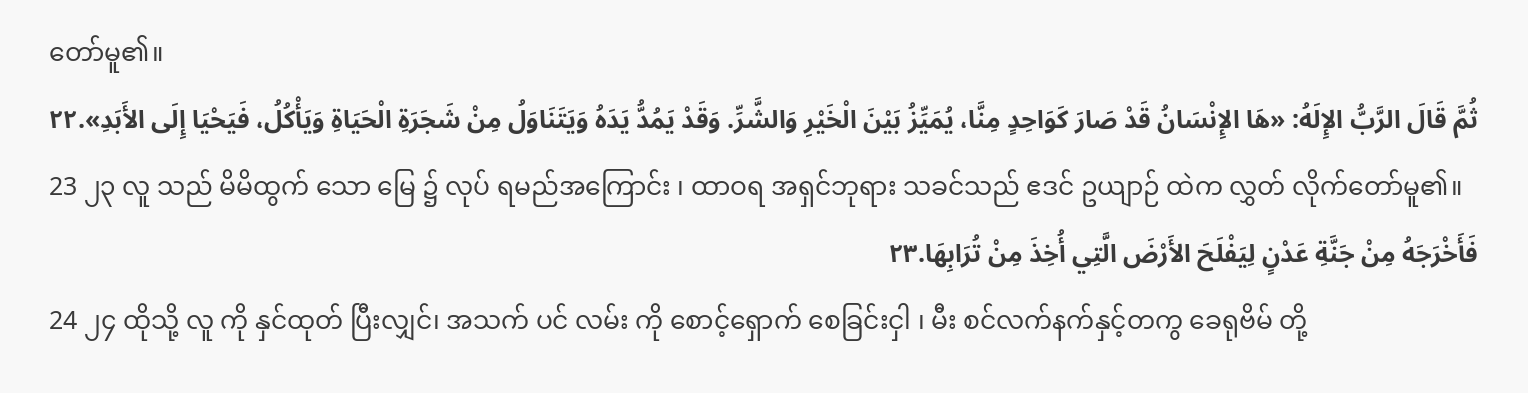တော်မူ၏။
ثُمَّ قَالَ الرَّبُّ الإِلَهُ: «هَا الإِنْسَانُ قَدْ صَارَ كَوَاحِدٍ مِنَّا، يُمَيِّزُ بَيْنَ الْخَيْرِ وَالشَّرِّ. وَقَدْ يَمُدُّ يَدَهُ وَيَتَنَاوَلُ مِنْ شَجَرَةِ الْحَيَاةِ وَيَأْكُلُ، فَيَحْيَا إِلَى الأَبَدِ».٢٢
23 ၂၃ လူ သည် မိမိထွက် သော မြေ ၌ လုပ် ရမည်အကြောင်း ၊ ထာဝရ အရှင်ဘုရား သခင်သည် ဧဒင် ဥယျာဉ် ထဲက လွှတ် လိုက်တော်မူ၏။
فَأَخْرَجَهُ مِنْ جَنَّةِ عَدْنٍ لِيَفْلَحَ الأَرْضَ الَّتِي أُخِذَ مِنْ تُرَابِهَا.٢٣
24 ၂၄ ထိုသို့ လူ ကို နှင်ထုတ် ပြီးလျှင်၊ အသက် ပင် လမ်း ကို စောင့်ရှောက် စေခြင်းငှါ ၊ မီး စင်လက်နက်နှင့်တကွ ခေရုဗိမ် တို့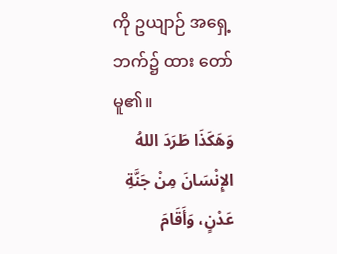ကို ဥယျာဉ် အရှေ့ ဘက်၌ ထား တော်မူ၏။
وَهَكَذَا طَرَدَ اللهُ الإِنْسَانَ مِنْ جَنَّةِ عَدْنٍ، وَأَقَامَ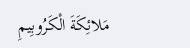مَلائِكَةَ الْكَرُوبِيمِ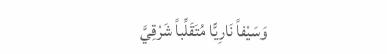وَسَيْفاً نَارِيًّا مُتَقَلِّباً شَرْقِيَّ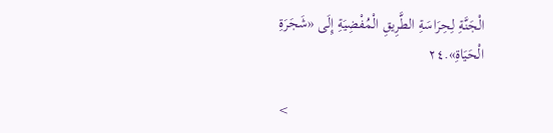الْجَنَّةِ لِحِرَاسَةِ الطَّرِيقِ الْمُفْضِيَةِ إِلَى «شَجَرَةِ الْحَيَاةِ».٢٤

<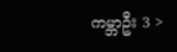ကမ္ဘာဦး 3 >